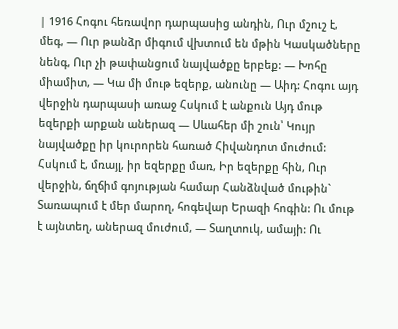| 1916 Հոգու հեռավոր դարպասից անդին, Ուր մշուշ է, մեգ, — Ուր թանձր միգում վխտում են մթին Կասկածները նենգ, Ուր չի թափանցում նայվածքը երբեք: — Խոհը միամիտ, — Կա մի մութ եզերք, անունը — Աիդ: Հոգու այդ վերջին դարպասի առաջ Հսկում է անքուն Այդ մութ եզերքի արքան աներազ — Սևահեր մի շուն՝ Կույր նայվածքը իր կուրորեն հառած Հիվանդոտ մուժում: Հսկում է, մռայլ, իր եզերքը մառ, Իր եզերքը հին, Ուր վերջին, ճղճիմ գոյության համար Հանձնված մութին` Տառապում է մեր մարող, հոգեվար Երազի հոգին: Ու մութ է այնտեղ, աներազ մուժում, — Տաղտուկ, ամայի: Ու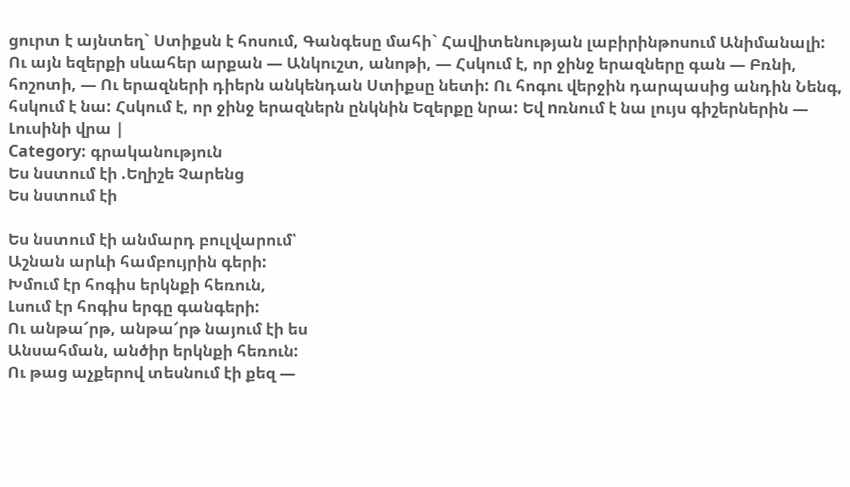ցուրտ է այնտեղ` Ստիքսն է հոսում, Գանգեսը մահի` Հավիտենության լաբիրինթոսում Անիմանալի: Ու այն եզերքի սևահեր արքան — Անկուշտ, անոթի, — Հսկում է, որ ջինջ երազները գան — Բռնի, հոշոտի, — Ու երազների դիերն անկենդան Ստիքսը նետի: Ու հոգու վերջին դարպասից անդին Նենգ, հսկում է նա: Հսկում է, որ ջինջ երազներն ընկնին Եզերքը նրա: Եվ nռնում է նա լույս գիշերներին — Լուսինի վրա |
Category: գրականություն
Ես նստում էի .Եղիշե Չարենց
Ես նստում էի

Ես նստում էի անմարդ բուլվարում՝
Աշնան արևի համբույրին գերի:
Խմում էր հոգիս երկնքի հեռուն,
Լսում էր հոգիս երգը գանգերի:
Ու անթա՜րթ, անթա՜րթ նայում էի ես
Անսահման, անծիր երկնքի հեռուն:
Ու թաց աչքերով տեսնում էի քեզ —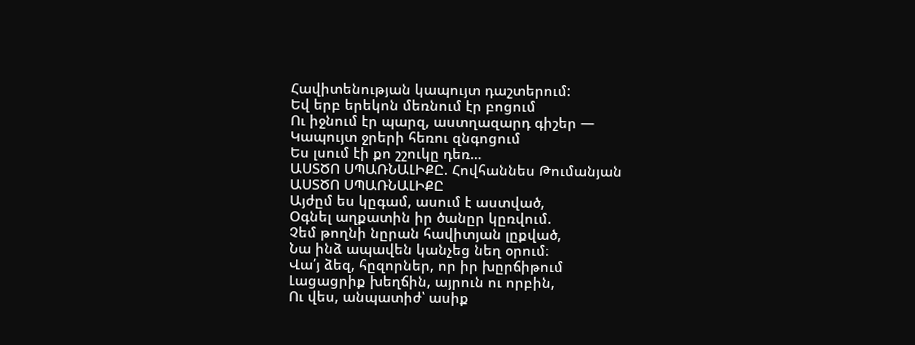Հավիտենության կապույտ դաշտերում:
Եվ երբ երեկոն մեռնում էր բոցում
Ու իջնում էր պարզ, աստղազարդ գիշեր —
Կապույտ ջրերի հեռու զնգոցում
Ես լսում էի քո շշուկը դեռ…
ԱՍՏԾՈ ՍՊԱՌՆԱԼԻՔԸ. Հովհաննես Թումանյան
ԱՍՏԾՈ ՍՊԱՌՆԱԼԻՔԸ
Այժըմ ես կըգամ, ասում է աստված,
Օգնել աղքատին իր ծանըր կըռվում.
Չեմ թողնի նըրան հավիտյան լըքված,
Նա ինձ ապավեն կանչեց նեղ օրում։
Վա՛յ ձեզ, հըզորներ, որ իր խըրճիթում
Լացացրիք խեղճին, այրուն ու որբին,
Ու վես, անպատիժ՝ ասիք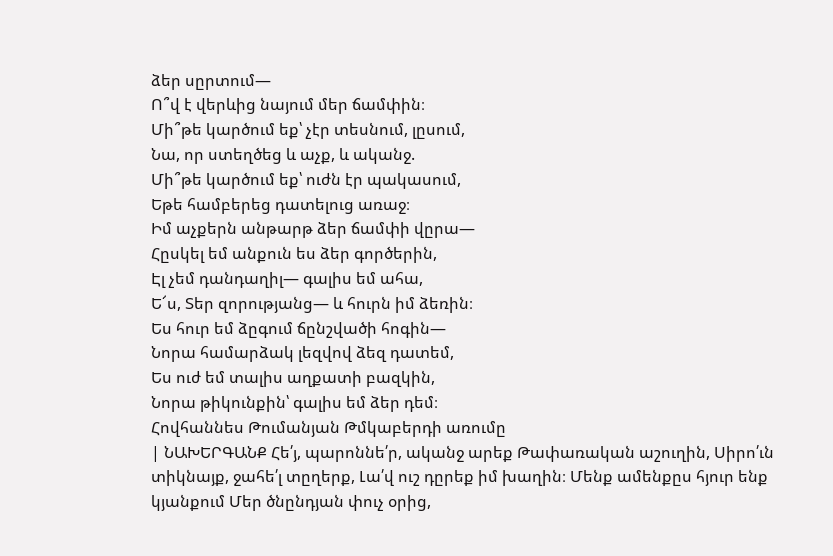ձեր սըրտում—
Ո՞վ է վերևից նայում մեր ճամփին։
Մի՞թե կարծում եք՝ չէր տեսնում, լըսում,
Նա, որ ստեղծեց և աչք, և ականջ.
Մի՞թե կարծում եք՝ ուժն էր պակասում,
Եթե համբերեց դատելուց առաջ։
Իմ աչքերն անթարթ ձեր ճամփի վըրա—
Հըսկել եմ անքուն ես ձեր գործերին,
Էլ չեմ դանդաղիլ— գալիս եմ ահա,
Ե՜ս, Տեր զորությանց— և հուրն իմ ձեռին։
Ես հուր եմ ձըգում ճընշվածի հոգին—
Նորա համարձակ լեզվով ձեզ դատեմ,
Ես ուժ եմ տալիս աղքատի բազկին,
Նորա թիկունքին՝ գալիս եմ ձեր դեմ։
Հովհաննես Թումանյան Թմկաբերդի առումը
| ՆԱԽԵՐԳԱՆՔ Հե՛յ, պարոննե՛ր, ականջ արեք Թափառական աշուղին, Սիրո՛ւն տիկնայք, ջահե՛լ տըղերք, Լա՛վ ուշ դըրեք իմ խաղին։ Մենք ամենքըս հյուր ենք կյանքում Մեր ծնընդյան փուչ օրից,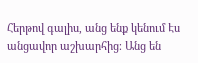Հերթով գալիս, անց ենք կենում Էս անցավոր աշխարհից։ Անց են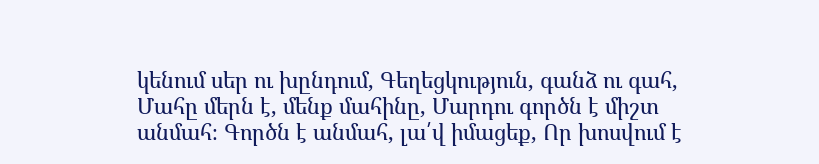կենում սեր ու խընդում, Գեղեցկություն, գանձ ու գահ, Մահը մերն է, մենք մահինը, Մարդու գործն է միշտ անմահ։ Գործն է անմահ, լա՛վ իմացեք, Որ խոսվում է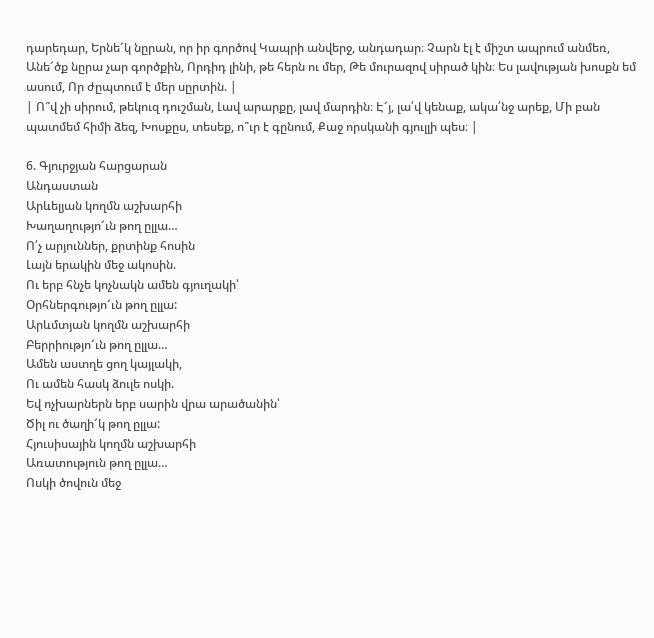դարեդար, Երնե՜կ նըրան, որ իր գործով Կապրի անվերջ, անդադար։ Չարն էլ է միշտ ապրում անմեռ, Անե՜ծք նըրա չար գործքին, Որդիդ լինի, թե հերն ու մեր, Թե մուրազով սիրած կին։ Ես լավության խոսքն եմ ասում, Որ ժըպտում է մեր սըրտին. |
| Ո՞վ չի սիրում, թեկուզ դուշման, Լավ արարքը, լավ մարդին։ Է՜յ, լա՛վ կենաք, ակա՛նջ արեք, Մի բան պատմեմ հիմի ձեզ, Խոսքըս, տեսեք, ո՞ւր է գընում, Քաջ որսկանի գյուլլի պես։ |

6. Գյուրջյան հարցարան
Անդաստան
Արևելյան կողմն աշխարհի
Խաղաղությո՜ւն թող ըլլա…
Ո՛չ արյուններ, քրտինք հոսին
Լայն երակին մեջ ակոսին.
Ու երբ հնչե կոչնակն ամեն գյուղակի՝
Օրհներգությո՜ւն թող ըլլա:
Արևմտյան կողմն աշխարհի
Բերրիությո՜ւն թող ըլլա…
Ամեն աստղե ցող կայլակի,
Ու ամեն հասկ ձուլե ոսկի.
Եվ ոչխարներն երբ սարին վրա արածանին՝
Ծիլ ու ծաղի՜կ թող ըլլա:
Հյուսիսային կողմն աշխարհի
Առատություն թող ըլլա…
Ոսկի ծովուն մեջ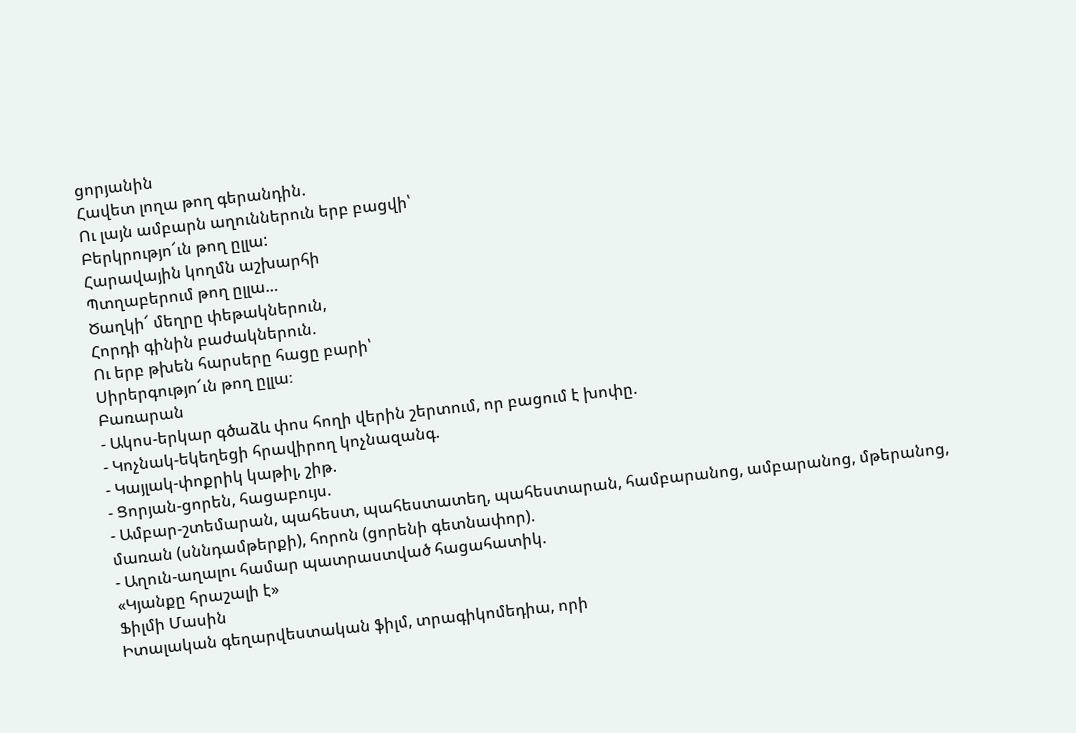ցորյանին
Հավետ լողա թող գերանդին.
Ու լայն ամբարն աղուններուն երբ բացվի՝
Բերկրությո՜ւն թող ըլլա:
Հարավային կողմն աշխարհի
Պտղաբերում թող ըլլա…
Ծաղկի՜ մեղրը փեթակներուն,
Հորդի գինին բաժակներուն.
Ու երբ թխեն հարսերը հացը բարի՝
Սիրերգությո՜ւն թող ըլլա։
Բառարան
- Ակոս-երկար գծաձև փոս հողի վերին շերտում, որ բացում է խոփը.
- Կոչնակ-եկեղեցի հրավիրող կոչնազանգ.
- Կայլակ-փոքրիկ կաթիլ, շիթ.
- Ցորյան-ցորեն, հացաբույս.
- Ամբար-շտեմարան, պահեստ, պահեստատեղ, պահեստարան, համբարանոց, ամբարանոց, մթերանոց, մառան (սննդամթերքի), հորոն (ցորենի գետնափոր).
- Աղուն-աղալու համար պատրաստված հացահատիկ.
«Կյանքը հրաշալի է»
Ֆիլմի Մասին
Իտալական գեղարվեստական ֆիլմ, տրագիկոմեդիա, որի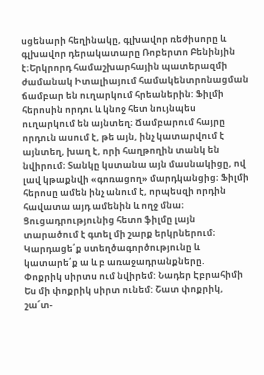սցենարի հեղինակը, գլխավոր ռեժիսորը և գլխավոր դերակատարը Ռոբերտո Բենինյին է։Երկրորդ համաշխարհային պատերազմի ժամանակ Իտալիայում համակենտրոնացման ճամբար են ուղարկում հրեաներին: Ֆիլմի հերոսին որդու և կնոջ հետ նույնպես ուղարկում են այնտեղ։ Ճամբարում հայրը որդուն ասում է, թե այն, ինչ կատարվում է այնտեղ, խաղ է, որի հաղթողին տանկ են նվիրում։ Տանկը կստանա այն մասնակիցը, ով լավ կթաքնվի «գոռացող» մարդկանցից։ Ֆիլմի հերոսը ամեն ինչ անում է, որպեսզի որդին հավատա այդ ամենին և ողջ մնա։
Ցուցադրությունից հետո ֆիլմը լայն տարածում է գտել մի շարք երկրներում։
Կարդացե՛ք ստեղծագործությունը և կատարե՛ք ա և բ առաջադրանքները.
Փոքրիկ սիրտս ում նվիրեմ: Նադեր Էբրահիմի
Ես մի փոքրիկ սիրտ ունեմ: Շատ փոքրիկ, շա՜տ-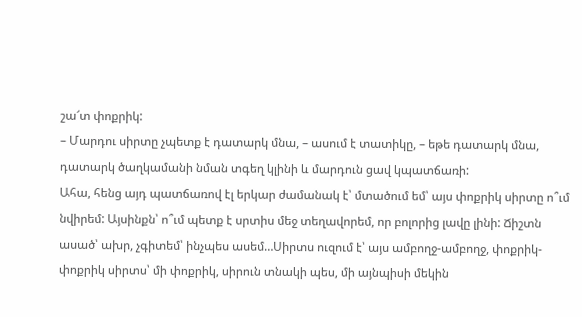շա՜տ փոքրիկ:
– Մարդու սիրտը չպետք է դատարկ մնա, – ասում է տատիկը, – եթե դատարկ մնա, դատարկ ծաղկամանի նման տգեղ կլինի և մարդուն ցավ կպատճառի:
Ահա, հենց այդ պատճառով էլ երկար ժամանակ է՝ մտածում եմ՝ այս փոքրիկ սիրտը ո՞ւմ նվիրեմ: Այսինքն՝ ո՞ւմ պետք է սրտիս մեջ տեղավորեմ, որ բոլորից լավը լինի: Ճիշտն ասած՝ ախր, չգիտեմ՝ ինչպես ասեմ…Սիրտս ուզում է՝ այս ամբողջ-ամբողջ, փոքրիկ-փոքրիկ սիրտս՝ մի փոքրիկ, սիրուն տնակի պես, մի այնպիսի մեկին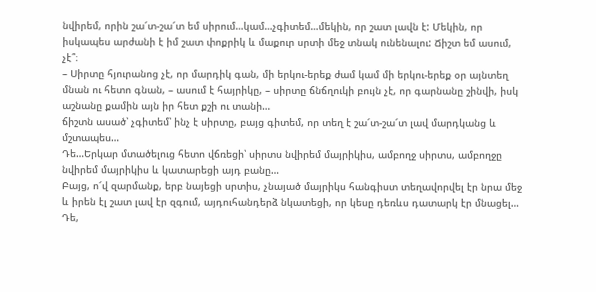նվիրեմ, որին շա՜տ-շա՜տ եմ սիրում…կամ…չգիտեմ…մեկին, որ շատ լավն է: Մեկին, որ իսկապես արժանի է իմ շատ փոքրիկ և մաքուր սրտի մեջ տնակ ունենալու: Ճիշտ եմ ասում, չէ՞։
– Սիրտը հյուրանոց չէ, որ մարդիկ գան, մի երկու-երեք ժամ կամ մի երկու-երեք օր այնտեղ մնան ու հետո գնան, – ասում է հայրիկը, – սիրտը ճնճղուկի բույն չէ, որ գարնանը շինվի, իսկ աշնանը քամին այն իր հետ քշի ու տանի…
ճիշտն ասած՝ չգիտեմ՝ ինչ է սիրտը, բայց գիտեմ, որ տեղ է շա՜տ-շա՜տ լավ մարդկանց և մշտապես…
Դե…Երկար մտածելուց հետո վճռեցի՝ սիրտս նվիրեմ մայրիկիս, ամբողջ սիրտս, ամբողջը նվիրեմ մայրիկիս և կատարեցի այդ բանը…
Բայց, ո՜վ զարմանք, երբ նայեցի սրտիս, չնայած մայրիկս հանգիստ տեղավորվել էր նրա մեջ և իրեն էլ շատ լավ էր զգում, այդուհանդերձ նկատեցի, որ կեսը դեռևս դատարկ էր մնացել…
Դե,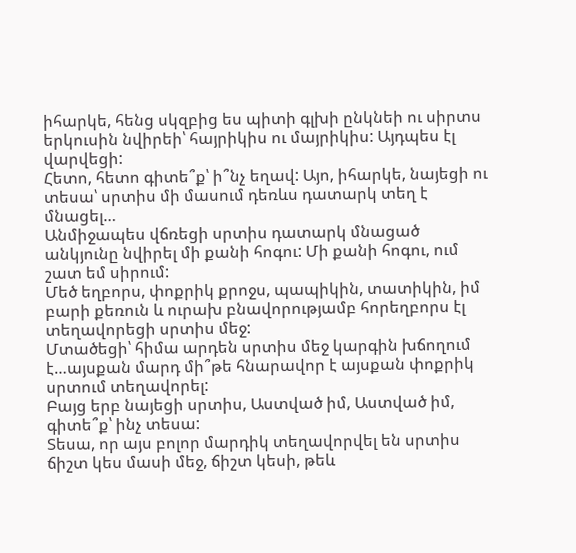իհարկե, հենց սկզբից ես պիտի գլխի ընկնեի ու սիրտս երկուսին նվիրեի՝ հայրիկիս ու մայրիկիս: Այդպես էլ վարվեցի:
Հետո, հետո գիտե՞ք՝ ի՞նչ եղավ: Այո, իհարկե, նայեցի ու տեսա՝ սրտիս մի մասում դեռևս դատարկ տեղ է մնացել…
Անմիջապես վճռեցի սրտիս դատարկ մնացած անկյունը նվիրել մի քանի հոգու: Մի քանի հոգու, ում շատ եմ սիրում:
Մեծ եղբորս, փոքրիկ քրոջս, պապիկին, տատիկին, իմ բարի քեռուն և ուրախ բնավորությամբ հորեղբորս էլ տեղավորեցի սրտիս մեջ:
Մտածեցի՝ հիմա արդեն սրտիս մեջ կարգին խճողում է…այսքան մարդ մի՞թե հնարավոր է այսքան փոքրիկ սրտում տեղավորել:
Բայց երբ նայեցի սրտիս, Աստված իմ, Աստված իմ, գիտե՞ք՝ ինչ տեսա:
Տեսա, որ այս բոլոր մարդիկ տեղավորվել են սրտիս ճիշտ կես մասի մեջ, ճիշտ կեսի, թեև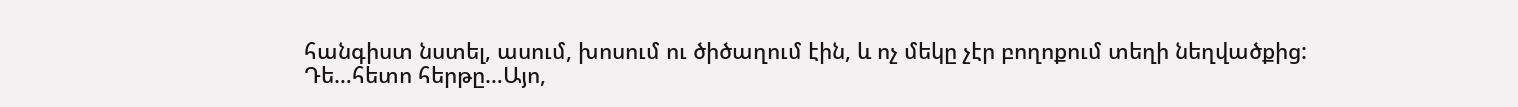հանգիստ նստել, ասում, խոսում ու ծիծաղում էին, և ոչ մեկը չէր բողոքում տեղի նեղվածքից:
Դե…հետո հերթը…Այո,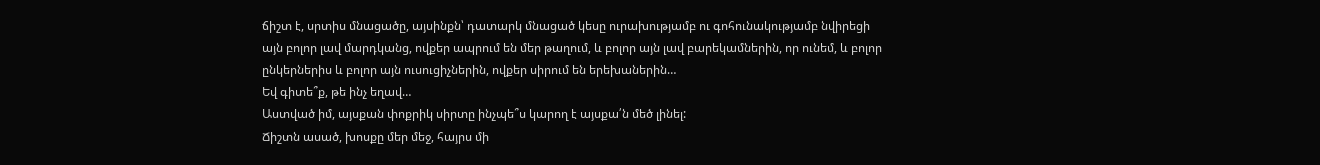ճիշտ է, սրտիս մնացածը, այսինքն՝ դատարկ մնացած կեսը ուրախությամբ ու գոհունակությամբ նվիրեցի այն բոլոր լավ մարդկանց, ովքեր ապրում են մեր թաղում, և բոլոր այն լավ բարեկամներին, որ ունեմ, և բոլոր ընկերներիս և բոլոր այն ուսուցիչներին, ովքեր սիրում են երեխաներին…
Եվ գիտե՞ք, թե ինչ եղավ…
Աստված իմ, այսքան փոքրիկ սիրտը ինչպե՞ս կարող է այսքա՛ն մեծ լինել:
Ճիշտն ասած, խոսքը մեր մեջ, հայրս մի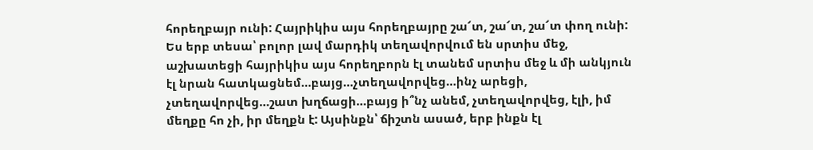հորեղբայր ունի: Հայրիկիս այս հորեղբայրը շա՜տ, շա՜տ, շա՜տ փող ունի: Ես երբ տեսա՝ բոլոր լավ մարդիկ տեղավորվում են սրտիս մեջ, աշխատեցի հայրիկիս այս հորեղբորն էլ տանեմ սրտիս մեջ և մի անկյուն էլ նրան հատկացնեմ…բայց…չտեղավորվեց…ինչ արեցի, չտեղավորվեց…շատ խղճացի…բայց ի՞նչ անեմ, չտեղավորվեց, էլի, իմ մեղքը հո չի, իր մեղքն է: Այսինքն՝ ճիշտն ասած, երբ ինքն էլ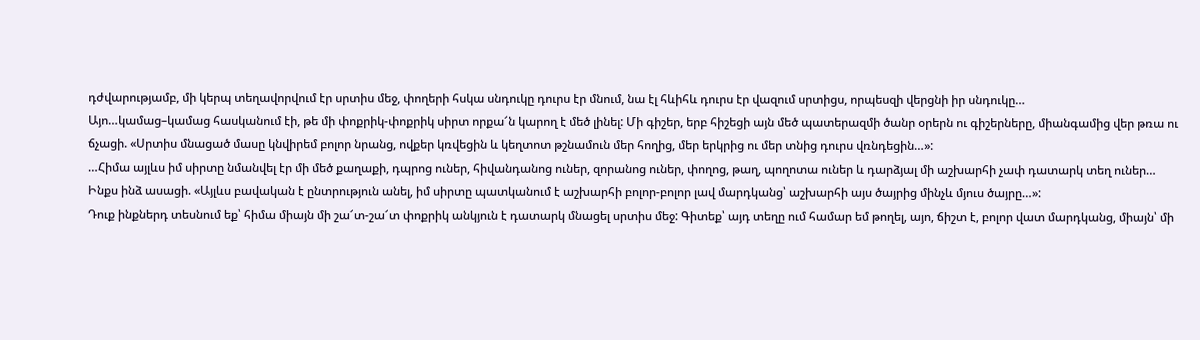դժվարությամբ, մի կերպ տեղավորվում էր սրտիս մեջ, փողերի հսկա սնդուկը դուրս էր մնում, նա էլ հևիհև դուրս էր վազում սրտիցս, որպեսզի վերցնի իր սնդուկը…
Այո…կամաց–կամաց հասկանում էի, թե մի փոքրիկ-փոքրիկ սիրտ որքա՜ն կարող է մեծ լինել: Մի գիշեր, երբ հիշեցի այն մեծ պատերազմի ծանր օրերն ու գիշերները, միանգամից վեր թռա ու ճչացի. «Սրտիս մնացած մասը կնվիրեմ բոլոր նրանց, ովքեր կռվեցին և կեղտոտ թշնամուն մեր հողից, մեր երկրից ու մեր տնից դուրս վռնդեցին…»:
…Հիմա այլևս իմ սիրտը նմանվել էր մի մեծ քաղաքի, դպրոց ուներ, հիվանդանոց ուներ, զորանոց ուներ, փողոց, թաղ, պողոտա ուներ և դարձյալ մի աշխարհի չափ դատարկ տեղ ուներ…
Ինքս ինձ ասացի. «Այլևս բավական է ընտրություն անել, իմ սիրտը պատկանում է աշխարհի բոլոր-բոլոր լավ մարդկանց՝ աշխարհի այս ծայրից մինչև մյուս ծայրը…»:
Դուք ինքներդ տեսնում եք՝ հիմա միայն մի շա՜տ-շա՜տ փոքրիկ անկյուն է դատարկ մնացել սրտիս մեջ: Գիտեք՝ այդ տեղը ում համար եմ թողել, այո, ճիշտ է, բոլոր վատ մարդկանց, միայն՝ մի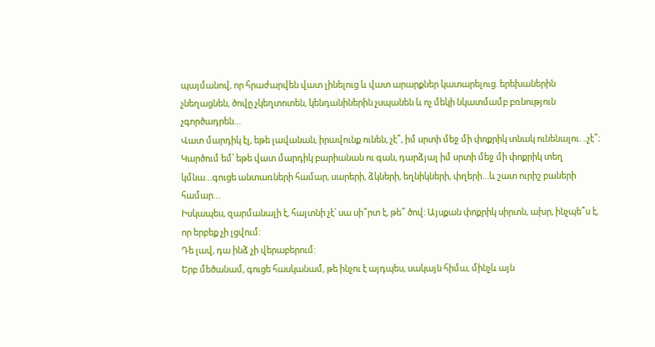պայմանով, որ հրաժարվեն վատ լինելուց և վատ արարքներ կատարելուց. երեխաներին չնեղացնեն, ծովը չկեղտոտեն, կենդանիներին չսպանեն և ոչ մեկի նկատմամբ բռնություն չգործադրեն…
Վատ մարդիկ էլ, եթե լավանան, իրավունք ունեն, չէ՞, իմ սրտի մեջ մի փոքրիկ տնակ ունենալու. ..չէ՞։
Կարծում եմ՝ եթե վատ մարդիկ բարիանան ու գան, դարձյալ իմ սրտի մեջ մի փոքրիկ տեղ կմնա…գուցե անտառների համար, սարերի, ձկների, եղնիկների, փղերի…և շատ ուրիշ բաների համար…
Իսկապես, զարմանալի է, հայտնի չէ՝ սա սի՞րտ է, թե՞ ծով: Այսքան փոքրիկ սիրտն, ախր, ինչպե՞ս է, որ երբեք չի լցվում:
Դե լավ, դա ինձ չի վերաբերում:
Երբ մեծանամ, գուցե հասկանամ, թե ինչու է այդպես, սակայն հիմա, մինչև այն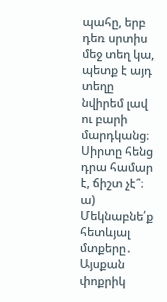պահը, երբ դեռ սրտիս մեջ տեղ կա, պետք է այդ տեղը նվիրեմ լավ ու բարի մարդկանց։
Սիրտը հենց դրա համար է, ճիշտ չէ՞։
ա) Մեկնաբնե՛ք հետևյալ մտքերը․
Այսքան փոքրիկ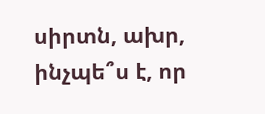սիրտն, ախր, ինչպե՞ս է, որ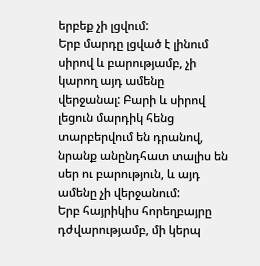երբեք չի լցվում:
Երբ մարդը լցված է լինում սիրով և բարությամբ, չի կարող այդ ամենը վերջանալ: Բարի և սիրով լեցուն մարդիկ հենց տարբերվում են դրանով, նրանք անընդհատ տալիս են սեր ու բարություն, և այդ ամենը չի վերջանում:
Երբ հայրիկիս հորեղբայրը դժվարությամբ, մի կերպ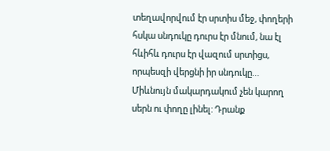տեղավորվում էր սրտիս մեջ, փողերի հսկա սնդուկը դուրս էր մնում, նա էլ հևիհև դուրս էր վազում սրտիցս, որպեսզի վերցնի իր սնդուկը…
Միևնույն մակարդակում չեն կարող սերն ու փողը լինել: Դրանք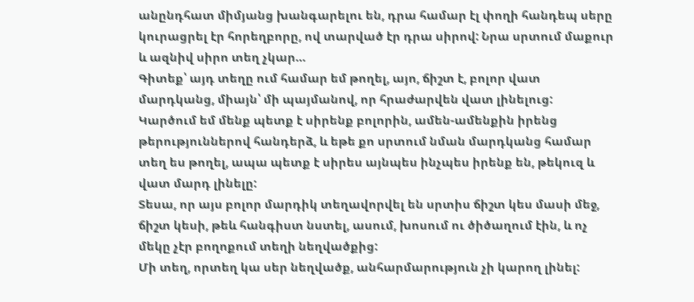անընդհատ միմյանց խանգարելու են, դրա համար էլ փողի հանդեպ սերը կուրացրել էր հորեղբորը, ով տարված էր դրա սիրով: Նրա սրտում մաքուր և ազնիվ սիրո տեղ չկար…
Գիտեք՝ այդ տեղը ում համար եմ թողել, այո, ճիշտ է, բոլոր վատ մարդկանց, միայն՝ մի պայմանով, որ հրաժարվեն վատ լինելուց:
Կարծում եմ մենք պետք է սիրենք բոլորին, ամեն-ամենքին իրենց թերություններով հանդերձ, և եթե քո սրտում նման մարդկանց համար տեղ ես թողել, ապա պետք է սիրես այնպես ինչպես իրենք են, թեկուզ և վատ մարդ լինելը:
Տեսա, որ այս բոլոր մարդիկ տեղավորվել են սրտիս ճիշտ կես մասի մեջ, ճիշտ կեսի, թեև հանգիստ նստել, ասում, խոսում ու ծիծաղում էին, և ոչ մեկը չէր բողոքում տեղի նեղվածքից:
Մի տեղ, որտեղ կա սեր նեղվածք, անհարմարություն չի կարող լինել: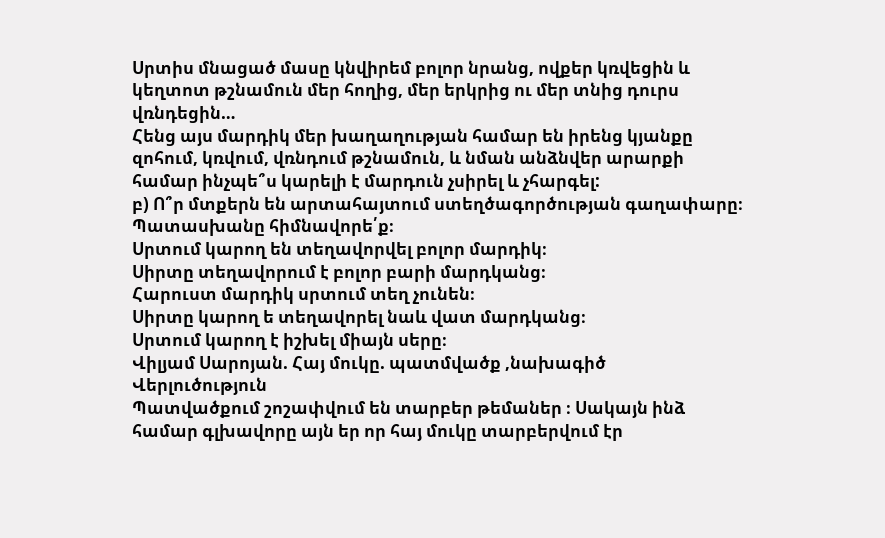Սրտիս մնացած մասը կնվիրեմ բոլոր նրանց, ովքեր կռվեցին և կեղտոտ թշնամուն մեր հողից, մեր երկրից ու մեր տնից դուրս վռնդեցին…
Հենց այս մարդիկ մեր խաղաղության համար են իրենց կյանքը զոհում, կռվում, վռնդում թշնամուն, և նման անձնվեր արարքի համար ինչպե՞ս կարելի է մարդուն չսիրել և չհարգել:
բ) Ո՞ր մտքերն են արտահայտում ստեղծագործության գաղափարը։ Պատասխանը հիմնավորե՛ք։
Սրտում կարող են տեղավորվել բոլոր մարդիկ։
Սիրտը տեղավորում է բոլոր բարի մարդկանց։
Հարուստ մարդիկ սրտում տեղ չունեն։
Սիրտը կարող ե տեղավորել նաև վատ մարդկանց։
Սրտում կարող է իշխել միայն սերը։
Վիլյամ Սարոյան. Հայ մուկը. պատմվածք ,նախագիծ
Վերլուծություն
Պատվածքում շոշափվում են տարբեր թեմաներ ։ Սակայն ինձ համար գլխավորը այն եր որ հայ մուկը տարբերվում էր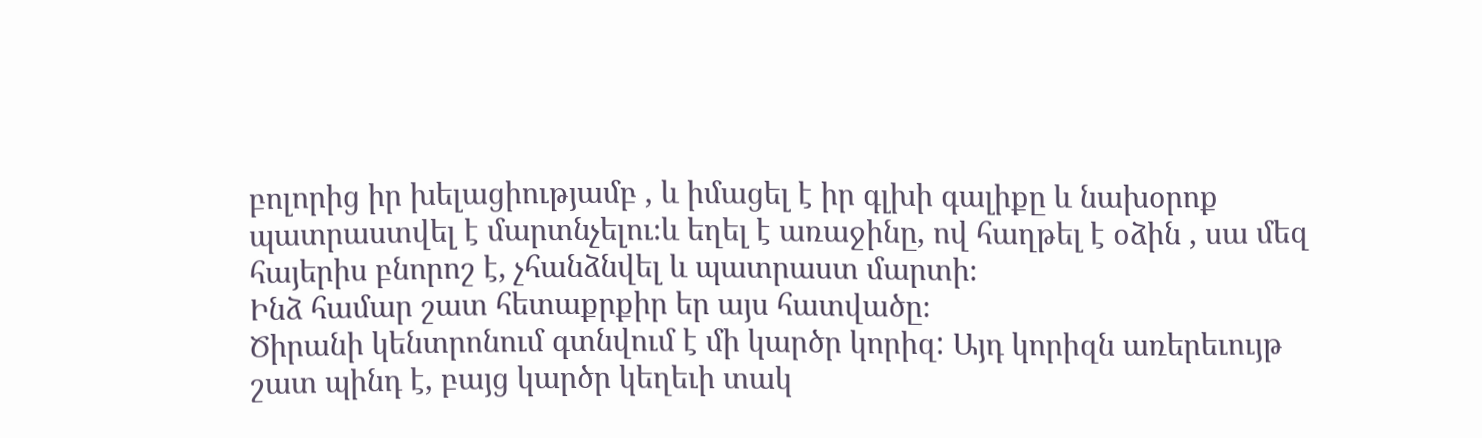բոլորից իր խելացիությամբ , և իմացել է իր գլխի գալիքը և նախօրոք պատրաստվել է մարտնչելու։և եղել է առաջինը, ով հաղթել է օձին , սա մեզ հայերիս բնորոշ է, չհանձնվել և պատրաստ մարտի։
Ինձ համար շատ հետաքրքիր եր այս հատվածը։
Ծիրանի կենտրոնում գտնվում է մի կարծր կորիզ: Այդ կորիզն առերեւույթ շատ պինդ է, բայց կարծր կեղեւի տակ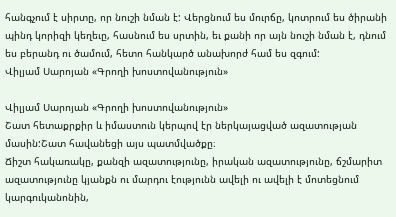հանգչում է սիրտը, որ նուշի նման է: Վերցնում ես մուրճը, կոտրում ես ծիրանի պինդ կորիզի կեղեւը, հասնում ես սրտին, եւ քանի որ այն նուշի նման է, դնում ես բերանդ ու ծամում, հետո հանկարծ անախորժ համ ես զգում:
Վիլյամ Սարոյան «Գրողի խոստովանություն»

Վիլյամ Սարոյան «Գրողի խոստովանություն»
Շատ հետաքրքիր և իմաստուն կերպով էր ներկայացված ազատության մասին:Շատ հավանեցի այս պատմվածքը։
Ճիշտ հակառակը, քանզի ազատությունը, իրական ազատությունը, ճշմարիտ ազատությունը կյանքն ու մարդու էությունն ավելի ու ավելի է մոտեցնում կարգուկանոնին,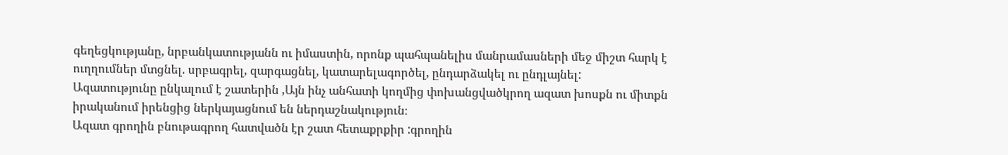գեղեցկությանը, նրբանկատությանն ու իմաստին, որոնք պահպանելիս մանրամասների մեջ միշտ հարկ է ուղղումներ մտցնել. սրբագրել, զարգացնել, կատարելագործել, ընդարձակել ու ընդլայնել:
Ազատությունը ընկալում է շատերին ,Այն ինչ անհատի կողմից փոխանցվածկրող ազատ խոսքն ու միտքն իրականում իրենցից ներկայացնում են ներդաշնակություն։
Ազատ գրողին բնութագրող հատվածն էր շատ հետաքրքիր :գրողին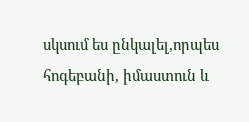սկսում ես ընկալել,որպես հոգեբանի, իմաստուն և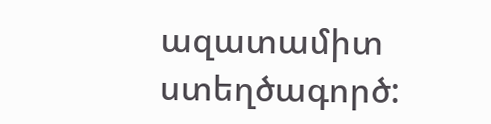ազատամիտ ստեղծագործ: